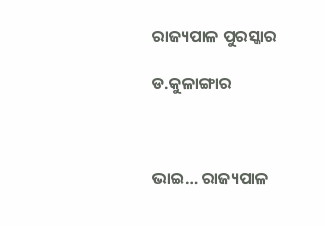ରାଜ୍ୟପାଳ ପୁରସ୍କାର

ଡ.କୁଳାଙ୍ଗାର



ଭାଇ… ରାଜ୍ୟପାଳ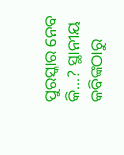ପୁରସ୍କାର ନେବ କି…? ସ୍ଥାନୀୟ କବିଙ୍କଠାରୁ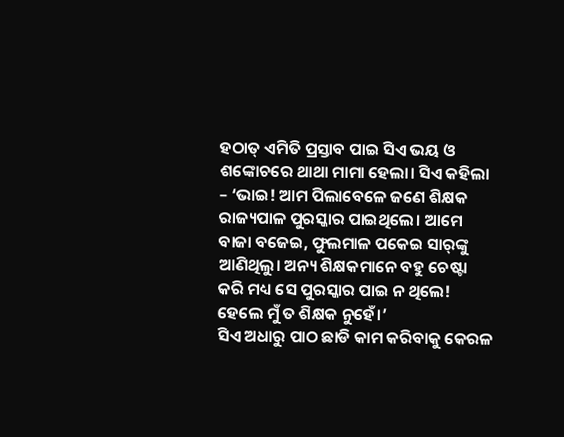ହଠାତ୍‌ ଏମିତି ପ୍ରସ୍ତାବ ପାଇ ସିଏ ଭୟ ଓ ଶଙ୍କୋଚରେ ଥାଥା ମାମା ହେଲା। ସିଏ କହିଲା – ‘ଭାଇ! ଆମ ପିଲାବେଳେ ଜଣେ ଶିକ୍ଷକ ରାଜ୍ୟପାଳ ପୁରସ୍କାର ପାଇଥିଲେ। ଆମେ ବାଜା ବଜେଇ, ଫୁଲମାଳ ପକେଇ ସାର୍‌ଙ୍କୁ ଆଣିଥିଲୁ। ଅନ୍ୟ ଶିକ୍ଷକମାନେ ବହୁ ଚେଷ୍ଟା କରି ମଧ୍ୟ ସେ ପୁରସ୍କାର ପାଇ ନ ଥିଲେ! ହେଲେ ମୁଁ ତ ଶିକ୍ଷକ ନୁହେଁ।’
ସିଏ ଅଧାରୁ ପାଠ ଛାଡି କାମ କରିବାକୁ କେରଳ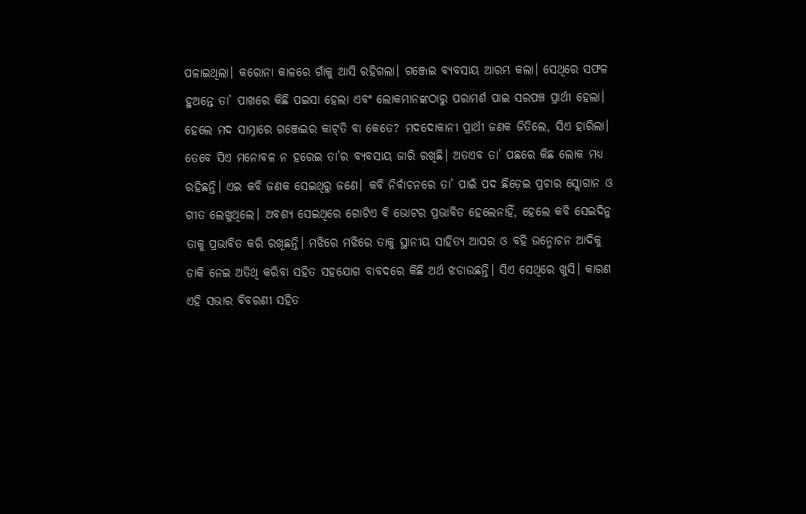ପଳାଇଥିଲା। କରୋନା କାଳରେ ଗାଁକୁ ଆସି ରହିଗଲା। ଗଞ୍ଜେଇ ବ୍ୟବସାୟ ଆରମ୍ଭ କଲା। ସେଥିରେ ସଫଳ ହୁଅନ୍ତେ ତା’ ପାଖରେ କିଛି ପଇସା ହେଲା ଏବଂ ଲୋକମାନଙ୍କଠାରୁ ପରାମର୍ଶ ପାଇ ସରପଞ୍ଚ ପ୍ରାର୍ଥୀ ହେଲା। ହେଲେ ମଦ ସାମ୍ନାରେ ଗଞ୍ଜେଇର କାଟ୍‌ତି ବା କେତେ? ମଦଦୋକାନୀ ପ୍ରାର୍ଥୀ ଜଣକ ଜିତିଲେ, ସିଏ ହାରିଲା।
ତେବେ ସିଏ ମନୋବଳ ନ ହରେଇ ତା’ର ବ୍ୟବସାୟ ଜାରି ରଖିଛି। ଅତଏବ ତା’ ପଛରେ କିଛ ଲୋକ ମଧ୍ୟ ରହିଛନ୍ତି। ଏଇ କବି ଜଣକ ସେଇଥିରୁ ଜଣେ। କବି ନିର୍ବାଚନରେ ତା’ ପାଇଁ ପଦ ଛିଡ଼େଇ ପ୍ରଚାର ସ୍ଲୋଗାନ ଓ ଗୀତ ଲେଖୁଥିଲେ। ଅବଶ୍ୟ ସେଇଥିରେ ଗୋଟିଏ ବି ଭୋଟର ପ୍ରଭାବିତ ହେଲେନାହିଁ, ହେଲେ କବି ସେଇଦିନୁ ତାକୁ ପ୍ରଭାବିତ କରି ରଖିଛନ୍ତି। ମଝିରେ ମଝିରେ ତାକୁ ସ୍ଥାନୀୟ ସାହିତ୍ୟ ଆସର ଓ ବହି ଉନ୍ମୋଚନ ଆଦିକୁ ଡାକି ନେଇ ଅତିଥି କରିବା ସହିତ ସହଯୋଗ ବାବଦରେ କିଛି ଅର୍ଥ ଝଡାଉଛନ୍ତି। ସିଏ ସେଥିରେ ଖୁସି। କାରଣ ଏହି ସଭାର ବିବରଣୀ ସହିତ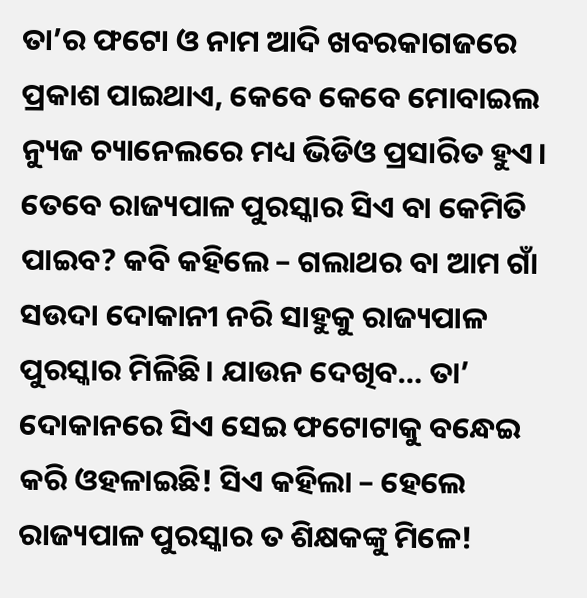ତା’ର ଫଟୋ ଓ ନାମ ଆଦି ଖବରକାଗଜରେ ପ୍ରକାଶ ପାଇଥାଏ, କେବେ କେବେ ମୋବାଇଲ ନ୍ୟୁଜ ଚ୍ୟାନେଲରେ ମଧ୍ୟ ଭିଡିଓ ପ୍ରସାରିତ ହୁଏ।
ତେବେ ରାଜ୍ୟପାଳ ପୁରସ୍କାର ସିଏ ବା କେମିତି ପାଇବ? କବି କହିଲେ – ଗଲାଥର ବା ଆମ ଗାଁ ସଉଦା ଦୋକାନୀ ନରି ସାହୁକୁ ରାଜ୍ୟପାଳ ପୁରସ୍କାର ମିଳିଛି। ଯାଉନ ଦେଖିବ… ତା’ ଦୋକାନରେ ସିଏ ସେଇ ଫଟୋଟାକୁ ବନ୍ଧେଇ କରି ଓହଳାଇଛି! ସିଏ କହିଲା – ହେଲେ ରାଜ୍ୟପାଳ ପୁରସ୍କାର ତ ଶିକ୍ଷକଙ୍କୁ ମିଳେ!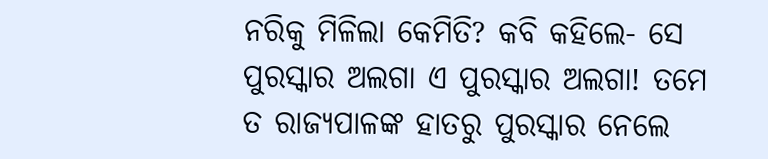ନରିକୁ ମିଳିଲା କେମିତି? କବି କହିଲେ- ସେ ପୁରସ୍କାର ଅଲଗା ଏ ପୁରସ୍କାର ଅଲଗା! ତମେ ତ ରାଜ୍ୟପାଳଙ୍କ ହାତରୁ ପୁରସ୍କାର ନେଲେ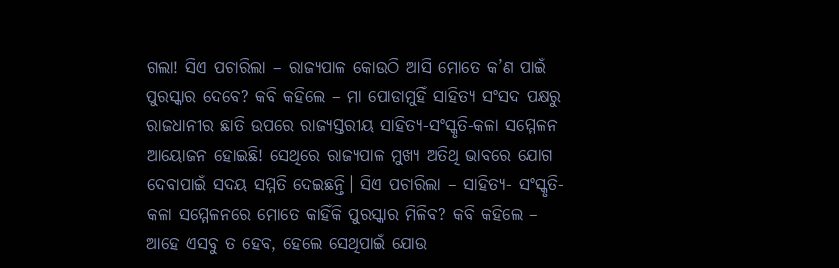ଗଲା! ସିଏ ପଚାରିଲା – ରାଜ୍ୟପାଳ କୋଉଠି ଆସି ମୋତେ କ’ଣ ପାଇଁ ପୁରସ୍କାର ଦେବେ? କବି କହିଲେ – ମା ପୋଡାମୁହିଁ ସାହିତ୍ୟ ସଂସଦ ପକ୍ଷରୁ ରାଜଧାନୀର ଛାତି ଉପରେ ରାଜ୍ୟସ୍ତରୀୟ ସାହିତ୍ୟ-ସଂସ୍କୃତି-କଳା ସମ୍ମେଳନ ଆୟୋଜନ ହୋଇଛି! ସେଥିରେ ରାଜ୍ୟପାଳ ମୁଖ୍ୟ ଅତିଥି ଭାବରେ ଯୋଗ ଦେବାପାଇଁ ସଦୟ ସମ୍ମତି ଦେଇଛନ୍ତି। ସିଏ ପଚାରିଲା – ସାହିତ୍ୟ- ସଂସ୍କୃତି- କଳା ସମ୍ମେଳନରେ ମୋତେ କାହିଁକି ପୁରସ୍କାର ମିଳିବ? କବି କହିଲେ – ଆହେ ଏସବୁ ତ ହେବ, ହେଲେ ସେଥିପାଇଁ ଯୋଉ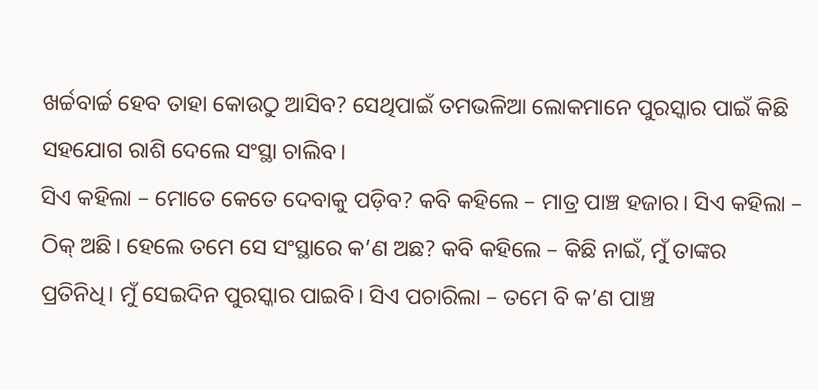ଖର୍ଚ୍ଚବାର୍ଚ୍ଚ ହେବ ତାହା କୋଉଠୁ ଆସିବ? ସେଥିପାଇଁ ତମଭଳିଆ ଲୋକମାନେ ପୁରସ୍କାର ପାଇଁ କିଛି ସହଯୋଗ ରାଶି ଦେଲେ ସଂସ୍ଥା ଚାଲିବ।
ସିଏ କହିଲା – ମୋତେ କେତେ ଦେବାକୁ ପଡ଼ିବ? କବି କହିଲେ – ମାତ୍ର ପାଞ୍ଚ ହଜାର। ସିଏ କହିଲା – ଠିକ୍‌ ଅଛି। ହେଲେ ତମେ ସେ ସଂସ୍ଥାରେ କ’ଣ ଅଛ? କବି କହିଲେ – କିଛି ନାଇଁ, ମୁଁ ତାଙ୍କର ପ୍ରତିନିଧି। ମୁଁ ସେଇଦିନ ପୁରସ୍କାର ପାଇବି। ସିଏ ପଚାରିଲା – ତମେ ବି କ’ଣ ପାଞ୍ଚ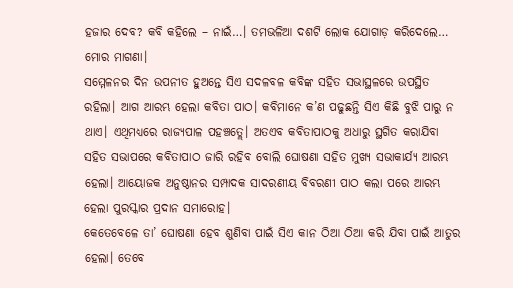ହଜାର ଦେବ? କବି କହିଲେ – ନାଇଁ…। ତମଭଳିଆ ଦଶଟି ଲୋକ ଯୋଗାଡ଼ କରିଦେଲେ… ମୋର ମାଗଣା।
ସମ୍ମେଳନର ଦିନ ଉପନୀତ ହୁଅନ୍ତେ ସିଏ ସଦଳବଳ କବିଙ୍କ ସହିତ ସଭାସ୍ଥଳରେ ଉପସ୍ଥିତ ରହିଲା। ଆଗ ଆରମ୍ଭ ହେଲା କବିତା ପାଠ। କବିମାନେ କ’ଣ ପଢୁଛନ୍ତି ସିଏ କିଛି ବୁଝି ପାରୁ ନ ଥାଏ। ଏଥିମଧ୍ୟରେ ରାଜ୍ୟପାଳ ପହଞ୍ଚତ୍ଲେ। ଅତଏବ କବିତାପାଠକୁ ଅଧାରୁ ସ୍ଥଗିତ କରାଯିବା ସହିତ ସଭାପରେ କବିତାପାଠ ଜାରି ରହିବ ବୋଲି ଘୋଷଣା ସହିତ ମୁଖ୍ୟ ସଭାକାର୍ଯ୍ୟ ଆରମ୍ଭ ହେଲା। ଆୟୋଜକ ଅନୁଷ୍ଠାନର ସମ୍ପାଦକ ସାଦରଣୀୟ ବିବରଣୀ ପାଠ କଲା ପରେ ଆରମ୍ଭ ହେଲା ପୁରସ୍କାର ପ୍ରଦାନ ସମାରୋହ।
କେତେବେଳେ ତା’ ଘୋଷଣା ହେବ ଶୁଣିବା ପାଇଁ ସିଏ କାନ ଠିଆ ଠିଆ କରି ଯିବା ପାଇଁ ଆତୁର ହେଲା। ତେବେ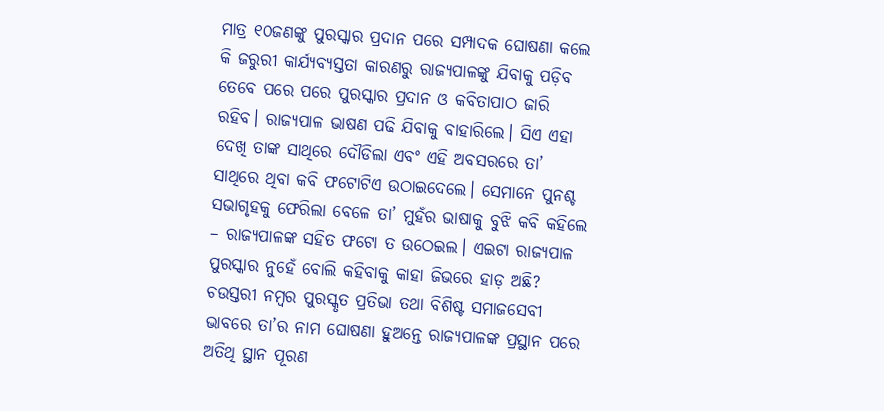ମାତ୍ର ୧୦ଜଣଙ୍କୁ ପୁରସ୍କାର ପ୍ରଦାନ ପରେ ସମ୍ପାଦକ ଘୋଷଣା କଲେ କି ଜରୁରୀ କାର୍ଯ୍ୟବ୍ୟସ୍ତତା କାରଣରୁ ରାଜ୍ୟପାଳଙ୍କୁ ଯିବାକୁ ପଡ଼ିବ ତେବେ ପରେ ପରେ ପୁରସ୍କାର ପ୍ରଦାନ ଓ କବିତାପାଠ ଜାରି ରହିବ। ରାଜ୍ୟପାଳ ଭାଷଣ ପଢି ଯିବାକୁ ବାହାରିଲେ। ସିଏ ଏହା ଦେଖି ତାଙ୍କ ସାଥିରେ ଦୌଡିଲା ଏବଂ ଏହି ଅବସରରେ ତା’ ସାଥିରେ ଥିବା କବି ଫଟୋଟିଏ ଉଠାଇଦେଲେ। ସେମାନେ ପୁନଶ୍ଚ ସଭାଗୃହକୁ ଫେରିଲା ବେଳେ ତା’ ମୁହଁର ଭାଷାକୁ ବୁଝି କବି କହିଲେ – ରାଜ୍ୟପାଳଙ୍କ ସହିତ ଫଟୋ ତ ଉଠେଇଲ। ଏଇଟା ରାଜ୍ୟପାଳ ପୁରସ୍କାର ନୁହେଁ ବୋଲି କହିବାକୁ କାହା ଜିଭରେ ହାଡ଼ ଅଛି?
ଚଉସ୍ତରୀ ନମ୍ବର ପୁରସ୍କୃତ ପ୍ରତିଭା ତଥା ବିଶିଷ୍ଟ ସମାଜସେବୀ ଭାବରେ ତା’ର ନାମ ଘୋଷଣା ହୁଅନ୍ତେ ରାଜ୍ୟପାଳଙ୍କ ପ୍ରସ୍ଥାନ ପରେ ଅତିଥି ସ୍ଥାନ ପୂରଣ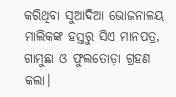କରିଥିବା ସୁଆଦିଆ ଭୋଜନାଳୟ ମାଲିକଙ୍କ ହସ୍ତରୁ ସିଏ ମାନପତ୍ର, ଗାମୁଛା ଓ ଫୁଲତୋଡ଼ା ଗ୍ରହଣ କଲା।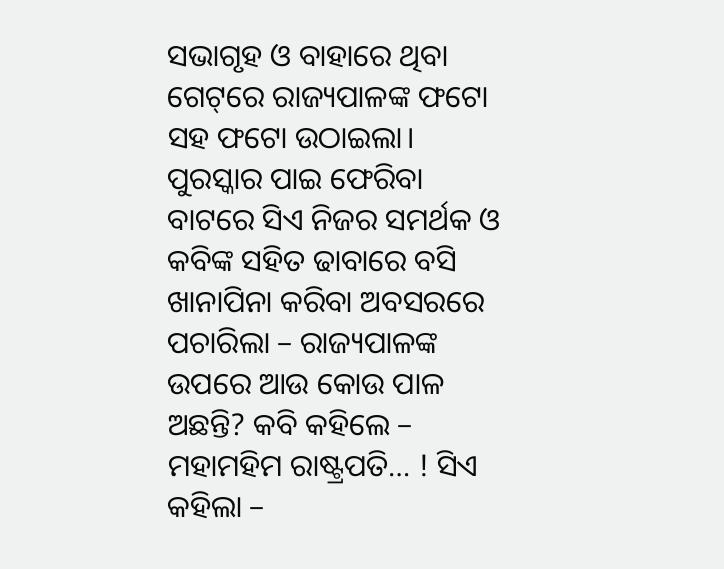ସଭାଗୃହ ଓ ବାହାରେ ଥିବା ଗେଟ୍‌ରେ ରାଜ୍ୟପାଳଙ୍କ ଫଟୋ ସହ ଫଟୋ ଉଠାଇଲା।
ପୁରସ୍କାର ପାଇ ଫେରିବା ବାଟରେ ସିଏ ନିଜର ସମର୍ଥକ ଓ କବିଙ୍କ ସହିତ ଢାବାରେ ବସି ଖାନାପିନା କରିବା ଅବସରରେ ପଚାରିଲା – ରାଜ୍ୟପାଳଙ୍କ ଉପରେ ଆଉ କୋଉ ପାଳ ଅଛନ୍ତି? କବି କହିଲେ – ମହାମହିମ ରାଷ୍ଟ୍ରପତି… ! ସିଏ କହିଲା –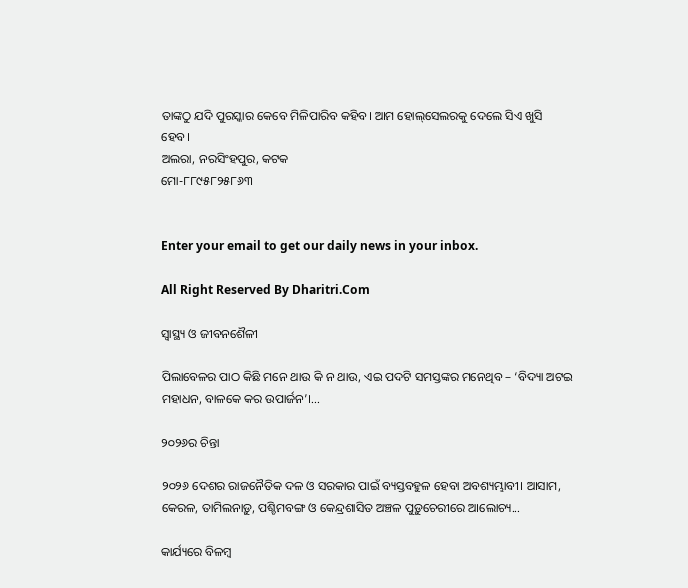ତାଙ୍କଠୁ ଯଦି ପୁରସ୍କାର କେବେ ମିଳିପାରିବ କହିବ। ଆମ ହୋଲ୍‌ସେଲରକୁ ଦେଲେ ସିଏ ଖୁସି ହେବ।
ଅଲରା, ନରସିଂହପୁର, କଟକ
ମୋ-୮୮୯୫୮୨୫୮୬୩


Enter your email to get our daily news in your inbox.

All Right Reserved By Dharitri.Com

ସ୍ବାସ୍ଥ୍ୟ ଓ ଜୀବନଶୈଳୀ

ପିଲାବେଳର ପାଠ କିଛି ମନେ ଥାଉ କି ନ ଥାଉ, ଏଇ ପଦଟି ସମସ୍ତଙ୍କର ମନେଥିବ – ‘ବିଦ୍ୟା ଅଟଇ ମହାଧନ, ବାଳକେ କର ଉପାର୍ଜନ’।...

୨୦୨୬ର ଚିନ୍ତା

୨୦୨୬ ଦେଶର ରାଜନୈତିକ ଦଳ ଓ ସରକାର ପାଇଁ ବ୍ୟସ୍ତବହୁଳ ହେବା ଅବଶ୍ୟମ୍ଭାବୀ। ଆସାମ, କେରଳ, ତାମିଲନାଡ଼ୁ, ପଶ୍ଚିମବଙ୍ଗ ଓ କେନ୍ଦ୍ରଶାସିତ ଅଞ୍ଚଳ ପୁଡ଼ୁଚେରୀରେ ଆଲୋଚ୍ୟ...

କାର୍ଯ୍ୟରେ ବିଳମ୍ବ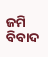ଜମି ବିବାଦ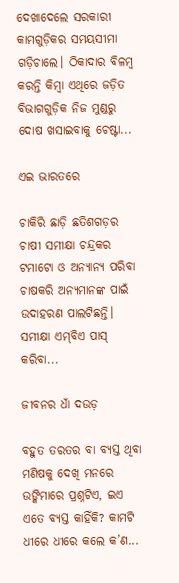ଦେଖାଦେଲେ ସରକାରୀ କାମଗୁଡ଼ିକର ସମୟସୀମା ଗଡ଼ିଚାଲେ। ଠିକାଦାର ବିଳମ୍ବ କରନ୍ତି କିମ୍ବା ଏଥିରେ ଜଡ଼ିତ ବିଭାଗଗୁଡ଼ିକ ନିଜ ମୁଣ୍ଡରୁ ଦୋଷ ଖସାଇବାକୁ ଚେଷ୍ଟା...

ଏଇ ଭାରତରେ

ଚାକିରି ଛାଡ଼ି ଛତିଶଗଡ଼ର ଚାଷୀ ସମୀକ୍ଷା ଚନ୍ଦ୍ରକର ଟମାଟୋ ଓ ଅନ୍ୟାନ୍ୟ ପରିବା ଚାଷକରି ଅନ୍ୟମାନଙ୍କ ପାଇଁ ଉଦାହରଣ ପାଲଟିଛନ୍ତି। ସମୀକ୍ଷା ଏମ୍‌ବିଏ ପାସ୍‌ କରିବା...

ଜୀବନର ଧାଁ ଦଉଡ଼

ବହୁତ ତରତର ବା ବ୍ୟସ୍ତ ଥିବା ମଣିଷକୁ ଦେଖି ମନରେ ଉଙ୍କିମାରେ ପ୍ରଶ୍ନଟିଏ, ଇଏ ଏତେ ବ୍ୟସ୍ତ କାହିଁକି? କାମଟି ଧୀରେ ଧୀରେ କଲେ କ’ଣ...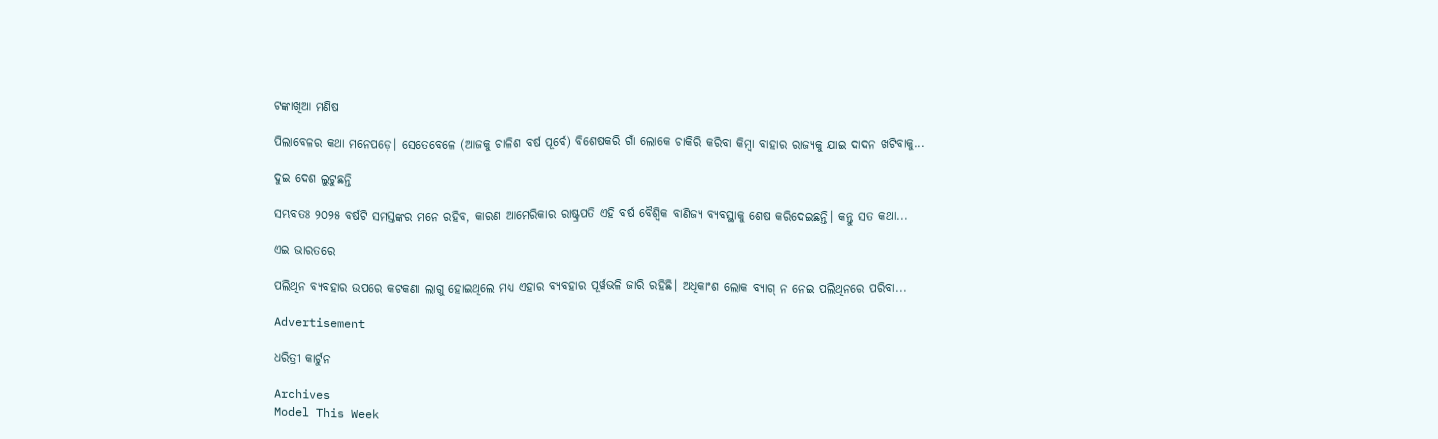ଟଙ୍କାଖିଆ ମଣିଷ

ପିଲାବେଳର କଥା ମନେପଡ଼େ। ସେତେବେଳେ (ଆଜକୁ ଚାଳିଶ ବର୍ଷ ପୂର୍ବେ) ବିଶେଷକରି ଗାଁ ଲୋକେ ଚାକିରି କରିବା କିମ୍ବା ବାହାର ରାଜ୍ୟକୁ ଯାଇ ଦାଦନ ଖଟିବାକୁ...

ଦୁଇ ଦେଶ ଲୁଟୁଛନ୍ତି

ସମ୍ଭବତଃ ୨୦୨୫ ବର୍ଷଟି ସମସ୍ତଙ୍କର ମନେ ରହିବ, କାରଣ ଆମେରିକାର ରାଷ୍ଟ୍ରପତି ଏହି ବର୍ଷ ବୈଶ୍ୱିକ ବାଣିଜ୍ୟ ବ୍ୟବସ୍ଥାକୁ ଶେଷ କରିଦେଇଛନ୍ତି। କନ୍ତୁ ସତ କଥା...

ଏଇ ଭାରତରେ

ପଲିଥିନ ବ୍ୟବହାର ଉପରେ କଟକଣା ଲାଗୁ ହୋଇଥିଲେ ମଧ୍ୟ ଏହାର ବ୍ୟବହାର ପୂର୍ୱଭଳି ଜାରି ରହିଛି। ଅଧିକାଂଶ ଲୋକ ବ୍ୟାଗ୍‌ ନ ନେଇ ପଲିଥିନରେ ପରିବା...

Advertisement

ଧରିତ୍ରୀ କାର୍ଟୁନ

Archives
Model This Week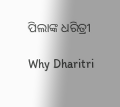ପିଲାଙ୍କ ଧରିତ୍ରୀ

Why Dharitri